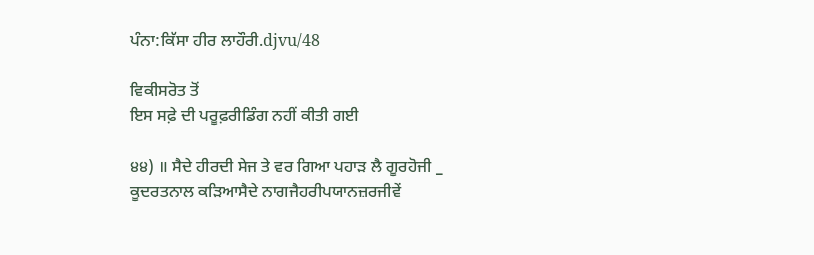ਪੰਨਾ:ਕਿੱਸਾ ਹੀਰ ਲਾਹੌਰੀ.djvu/48

ਵਿਕੀਸਰੋਤ ਤੋਂ
ਇਸ ਸਫ਼ੇ ਦੀ ਪਰੂਫ਼ਰੀਡਿੰਗ ਨਹੀਂ ਕੀਤੀ ਗਈ

੪੪) ॥ ਸੈਦੇ ਹੀਰਦੀ ਸੇਜ ਤੇ ਵਰ ਗਿਆ ਪਹਾੜ ਲੈ ਗੂਰਹੋਜੀ _ ਕੂਦਰਤਨਾਲ ਕੜਿਆਸੈਦੇ ਨਾਗਜੈਹਰੀਪਯਾਨਜ਼ਰਜੀਵੇਂ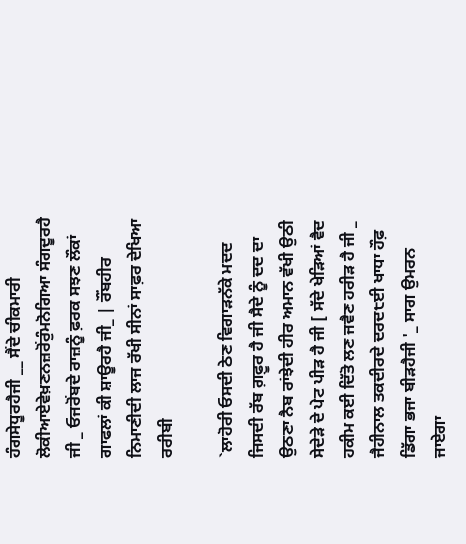ਹੰਗਸੇਧੂਰਹੈਜੀ __ ਸੈਂਦੇ ਚੀਕਮਾਰੀ ਲੋਕੀਆਏਵੇਖ਼ਣਨਜ਼ਰੋਂਰੁੰਮਨੋਗਿਆ ਸੰਗਦੂਰਹੈ ਜੀ _ ਓਜਰੋਂਬਦੇ ਰਾਜ਼ਨੂੰ ਫ਼ਰਕ ਸਝਣ ਲੌਕਾਂ ਗਾਫਲਾਂ ਕੀ ਸ਼ਾਊਰਹੈ ਜੀ_ | ਰੌਂਬਹੀਰ ਨਿਮਾਣੀਦੀ ਲਾਜ ਰੱਖੀ ਸੀਨਾਂ ਸਾਫ਼ਰ ਦੇਖਿਆ ਰਰੀਬੀ

`ਲਾਹੋਰੀ ਓਸਦੀ ਠੇਣ ਵਿਗਾੜਨੱਕੇ ਮਦਦ ਜਿਸਦੀ ਰੱਬ ਗ਼ਫ਼ੂਰ ਹੈ ਜੀ ਸੈਦੇ ਨੂੰ ਦਦ ਦਾ ਉਠਣਾ ਨੈਬ ਰਾਂਝੇਦੀ ਹੀਰ ਅਮਾਨ ਵੱਖੀ ਉਠੀ ਸੇਦੇੜੇ ਦੇ ਪੇਟ ਪੀੜ ਹੈ ਜੀ [ ਸੱਦੇ ਖੇੜਿਆਂ ਵੈਦ ਹਕੀਮ ਕਈ ਦਿੱਤੋ ਲਣ ਜਵੈਣ ਹਰੀੜ ਹੈ ਜੀ _ ਜੈਹੀਨਾਲ ਤਕਦੀਰਦੇ ਦਰਦ੮ਈ ਖਾਧਾ ਹੌਫ਼ ਡਿੱਗਾ ਭਜਾ ਬੀੜਹੈਜੀ '_ ਸਾਗ ਉਮਰਨ ਜਾਏਗਾ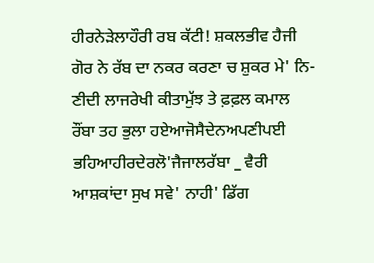ਹੀਰਨੇੜੇਲਾਹੌਰੀ ਰਬ ਕੱਟੀ! ਸ਼ਕਲਭੀਵ ਹੈਜੀ ਗੋਰ ਨੇ ਰੱਬ ਦਾ ਨਕਰ ਕਰਣਾ ਚ ਸ਼ੁਕਰ ਮੇ' ਨਿ-ਣੀਦੀ ਲਾਜਰੇਖੀ ਕੀਤਾਮੁੱਝ ਤੇ ਫ਼ਫ਼ਲ ਕਮਾਲ ਰੌਂਬਾ ਤਹ ਭੁਲਾ ਹਏਆਜੋਸੈਦੇਨਅਪਣੀਪਈ ਭਹਿਆਹੀਰਦੇਰਲੋ'ਜੈਜਾਲਰੱਬਾ _ ਵੈਰੀ ਆਸ਼ਕਾਂਦਾ ਸੁਖ ਸਵੇ' ਨਾਹੀ' ਡਿੱਗ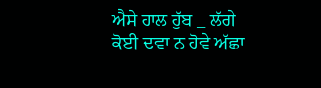ਐਸੇ ਹਾਲ ਹੁੱਬ _ ਲੱਗੇ ਕੋਈ ਦਵਾ ਨ ਹੋਵੇ ਅੱਛਾ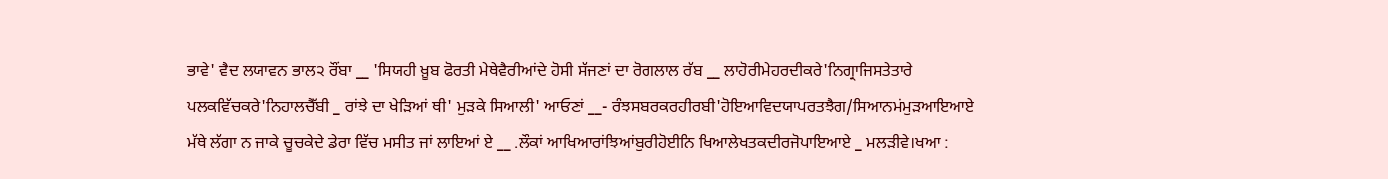ਭਾਵੇ' ਵੈਦ ਲਯਾਵਨ ਭਾਲ੨ ਰੌਂਬਾ __ 'ਸਿਯਹੀ ਖ਼ੂਬ ਫੋਰਤੀ ਮੇਥੇਵੈਰੀਆਂਦੇ ਹੋਸੀ ਸੱਜਣਾਂ ਦਾ ਰੋਗਲਾਲ ਰੱਬ __ ਲਾਹੋਰੀਮੇਹਰਦੀਕਰੇ'ਨਿਗ੍ਰਾਜਿਸਤੇਤਾਰੇ ਪਲਕਵਿੱਚਕਰੇ'ਨਿਹਾਲਚੈੱਬੀ _ ਰਾਂਝੇ ਦਾ ਖੇੜਿਆਂ ਥੀ' ਮੁੜਕੇ ਸਿਆਲੀ' ਆਓਣਾਂ __- ਰੰਝਸਬਰਕਰਹੀਰਬੀ'ਹੋਇਆਵਿਦਯਾਪਰਤਝੈਗ/ਸਿਆਨਮਂਮੁੜਆਇਆਏ ਮੱਥੇ ਲੱਗਾ ਨ ਜਾਕੇ ਚੂਚਕੇਦੇ ਡੇਰਾ ਵਿੱਚ ਮਸੀਤ ਜਾਂ ਲਾਇਆਂ ਏ __ .ਲੌਕਾਂ ਆਖਿਆਰਾਂਝਿਆਂਬੁਰੀਹੋਈਨਿ ਖਿਆਲੇਖਤਕਦੀਰਜੋਪਾਇਆਏ _ ਮਲੜੀਵੇ।ਖਆ :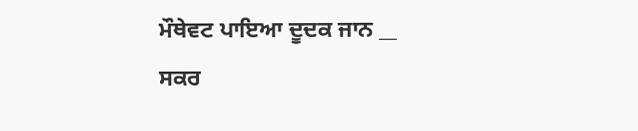ਮੌਥੇਵਟ ਪਾਇਆ ਦੂਦਕ ਜਾਨ __ ਸਕਰ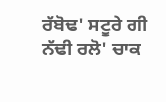ਰੱਬੋਢ' ਸਟੂਰੇ ਗੀ ਨੱਢੀ ਰਲੋ' ਚਾਕ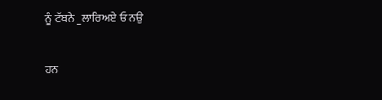ਨੂੰ ਟੱਬਨੇ _ਲਾਰਿਅਏ ਓ ਨਉ

ਹਨ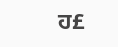ਹ£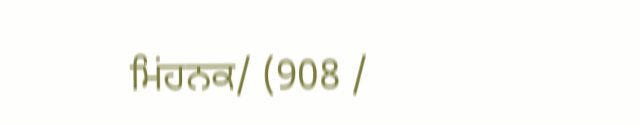ਮਿਂਹਨਕ/ (908 /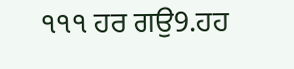੧੧੧ ਹਰ ਗਉ9.ਹਹ